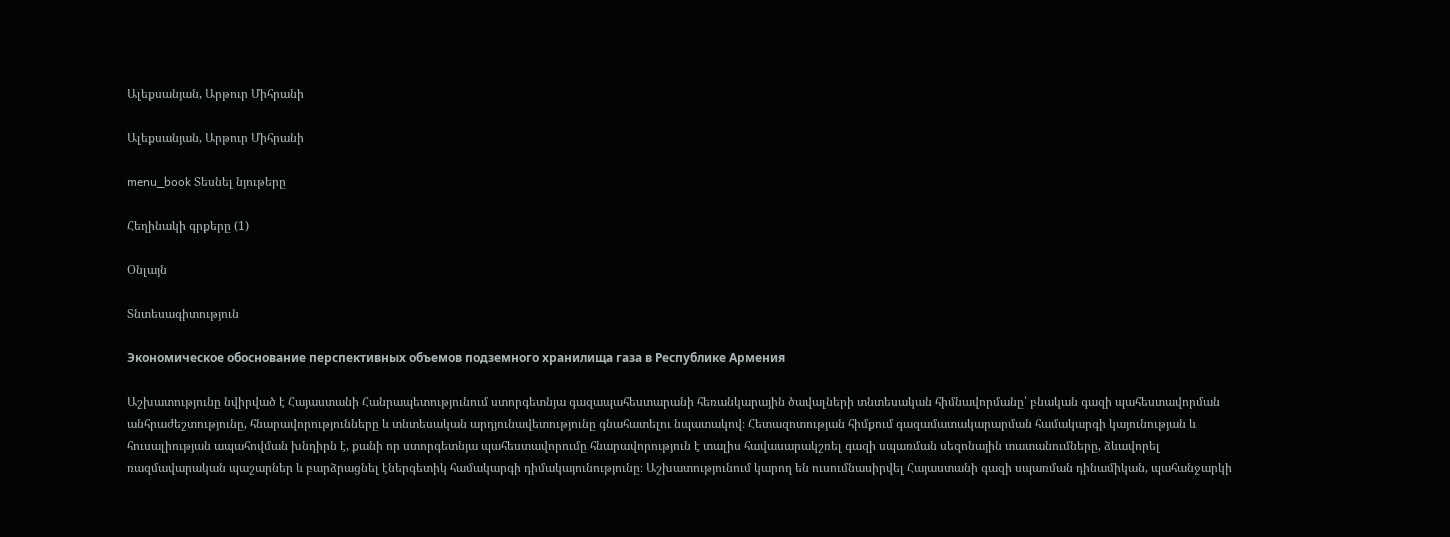Ալեքսանյան, Արթուր Միհրանի

Ալեքսանյան, Արթուր Միհրանի

menu_book Տեսնել նյութերը

Հեղինակի գրքերը (1)

Օնլայն

Տնտեսագիտություն

Экономическое обоснование перспективных объемов подземного хранилища газа в Республике Армения

Աշխատությունը նվիրված է Հայաստանի Հանրապետությունում ստորգետնյա գազապահեստարանի հեռանկարային ծավալների տնտեսական հիմնավորմանը՝ բնական գազի պահեստավորման անհրաժեշտությունը, հնարավորությունները և տնտեսական արդյունավետությունը գնահատելու նպատակով։ Հետազոտության հիմքում գազամատակարարման համակարգի կայունության և հուսալիության ապահովման խնդիրն է, քանի որ ստորգետնյա պահեստավորումը հնարավորություն է տալիս հավասարակշռել գազի սպառման սեզոնային տատանումները, ձևավորել ռազմավարական պաշարներ և բարձրացնել էներգետիկ համակարգի դիմակայունությունը։ Աշխատությունում կարող են ուսումնասիրվել Հայաստանի գազի սպառման դինամիկան, պահանջարկի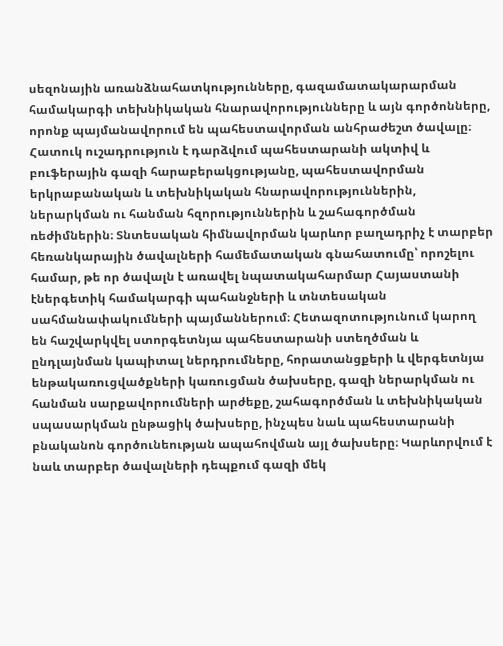սեզոնային առանձնահատկությունները, գազամատակարարման համակարգի տեխնիկական հնարավորությունները և այն գործոնները, որոնք պայմանավորում են պահեստավորման անհրաժեշտ ծավալը։ Հատուկ ուշադրություն է դարձվում պահեստարանի ակտիվ և բուֆերային գազի հարաբերակցությանը, պահեստավորման երկրաբանական և տեխնիկական հնարավորություններին, ներարկման ու հանման հզորություններին և շահագործման ռեժիմներին։ Տնտեսական հիմնավորման կարևոր բաղադրիչ է տարբեր հեռանկարային ծավալների համեմատական գնահատումը՝ որոշելու համար, թե որ ծավալն է առավել նպատակահարմար Հայաստանի էներգետիկ համակարգի պահանջների և տնտեսական սահմանափակումների պայմաններում։ Հետազոտությունում կարող են հաշվարկվել ստորգետնյա պահեստարանի ստեղծման և ընդլայնման կապիտալ ներդրումները, հորատանցքերի և վերգետնյա ենթակառուցվածքների կառուցման ծախսերը, գազի ներարկման ու հանման սարքավորումների արժեքը, շահագործման և տեխնիկական սպասարկման ընթացիկ ծախսերը, ինչպես նաև պահեստարանի բնականոն գործունեության ապահովման այլ ծախսերը։ Կարևորվում է նաև տարբեր ծավալների դեպքում գազի մեկ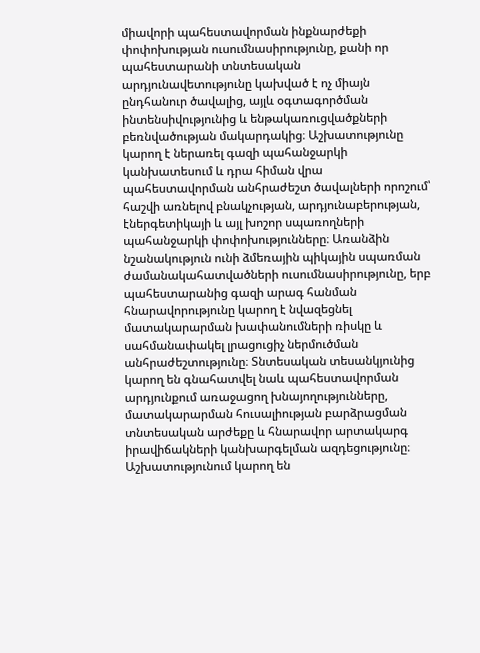միավորի պահեստավորման ինքնարժեքի փոփոխության ուսումնասիրությունը, քանի որ պահեստարանի տնտեսական արդյունավետությունը կախված է ոչ միայն ընդհանուր ծավալից, այլև օգտագործման ինտենսիվությունից և ենթակառուցվածքների բեռնվածության մակարդակից։ Աշխատությունը կարող է ներառել գազի պահանջարկի կանխատեսում և դրա հիման վրա պահեստավորման անհրաժեշտ ծավալների որոշում՝ հաշվի առնելով բնակչության, արդյունաբերության, էներգետիկայի և այլ խոշոր սպառողների պահանջարկի փոփոխությունները։ Առանձին նշանակություն ունի ձմեռային պիկային սպառման ժամանակահատվածների ուսումնասիրությունը, երբ պահեստարանից գազի արագ հանման հնարավորությունը կարող է նվազեցնել մատակարարման խափանումների ռիսկը և սահմանափակել լրացուցիչ ներմուծման անհրաժեշտությունը։ Տնտեսական տեսանկյունից կարող են գնահատվել նաև պահեստավորման արդյունքում առաջացող խնայողությունները, մատակարարման հուսալիության բարձրացման տնտեսական արժեքը և հնարավոր արտակարգ իրավիճակների կանխարգելման ազդեցությունը։ Աշխատությունում կարող են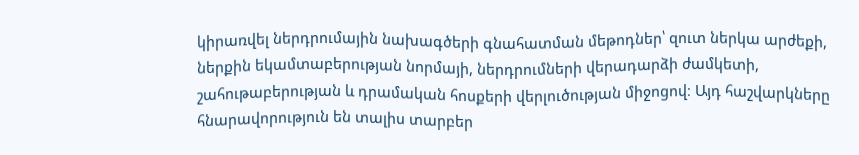կիրառվել ներդրումային նախագծերի գնահատման մեթոդներ՝ զուտ ներկա արժեքի, ներքին եկամտաբերության նորմայի, ներդրումների վերադարձի ժամկետի, շահութաբերության և դրամական հոսքերի վերլուծության միջոցով։ Այդ հաշվարկները հնարավորություն են տալիս տարբեր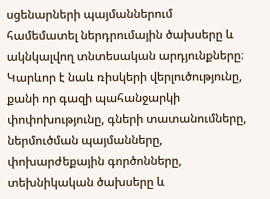սցենարների պայմաններում համեմատել ներդրումային ծախսերը և ակնկալվող տնտեսական արդյունքները։ Կարևոր է նաև ռիսկերի վերլուծությունը, քանի որ գազի պահանջարկի փոփոխությունը, գների տատանումները, ներմուծման պայմանները, փոխարժեքային գործոնները, տեխնիկական ծախսերը և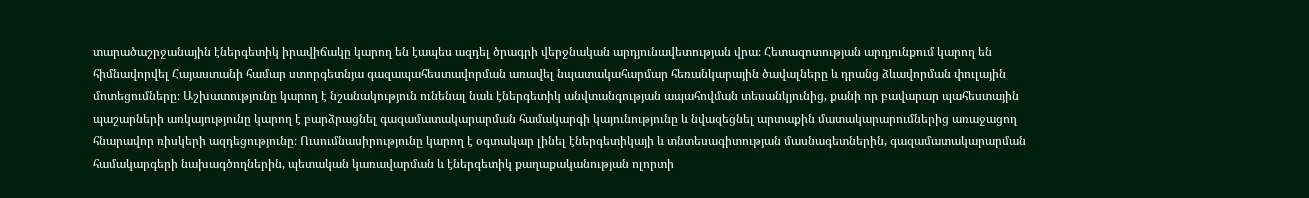տարածաշրջանային էներգետիկ իրավիճակը կարող են էապես ազդել ծրագրի վերջնական արդյունավետության վրա։ Հետազոտության արդյունքում կարող են հիմնավորվել Հայաստանի համար ստորգետնյա գազապահեստավորման առավել նպատակահարմար հեռանկարային ծավալները և դրանց ձևավորման փուլային մոտեցումները։ Աշխատությունը կարող է նշանակություն ունենալ նաև էներգետիկ անվտանգության ապահովման տեսանկյունից, քանի որ բավարար պահեստային պաշարների առկայությունը կարող է բարձրացնել գազամատակարարման համակարգի կայունությունը և նվազեցնել արտաքին մատակարարումներից առաջացող հնարավոր ռիսկերի ազդեցությունը։ Ուսումնասիրությունը կարող է օգտակար լինել էներգետիկայի և տնտեսագիտության մասնագետներին, գազամատակարարման համակարգերի նախագծողներին, պետական կառավարման և էներգետիկ քաղաքականության ոլորտի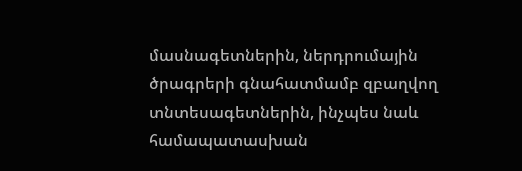մասնագետներին, ներդրումային ծրագրերի գնահատմամբ զբաղվող տնտեսագետներին, ինչպես նաև համապատասխան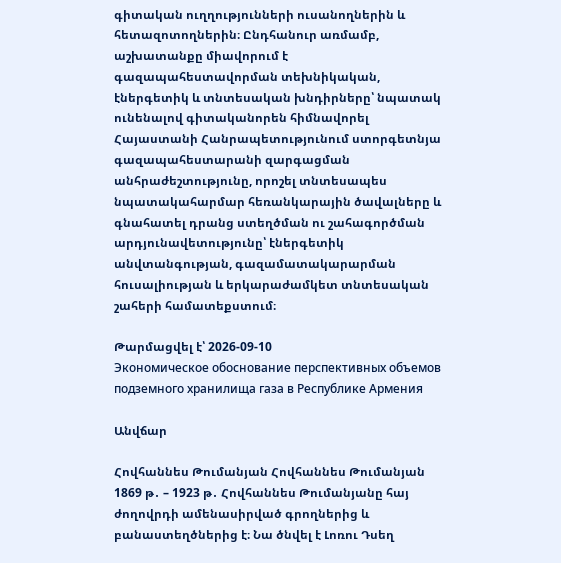գիտական ուղղությունների ուսանողներին և հետազոտողներին։ Ընդհանուր առմամբ, աշխատանքը միավորում է գազապահեստավորման տեխնիկական, էներգետիկ և տնտեսական խնդիրները՝ նպատակ ունենալով գիտականորեն հիմնավորել Հայաստանի Հանրապետությունում ստորգետնյա գազապահեստարանի զարգացման անհրաժեշտությունը, որոշել տնտեսապես նպատակահարմար հեռանկարային ծավալները և գնահատել դրանց ստեղծման ու շահագործման արդյունավետությունը՝ էներգետիկ անվտանգության, գազամատակարարման հուսալիության և երկարաժամկետ տնտեսական շահերի համատեքստում։

Թարմացվել է՝ 2026-09-10
Экономическое обоснование перспективных объемов подземного хранилища газа в Республике Армения

Անվճար

Հովհաննես Թումանյան Հովհաննես Թումանյան 1869 թ․ – 1923 թ․ Հովհաննես Թումանյանը հայ ժողովրդի ամենասիրված գրողներից և բանաստեղծներից է։ Նա ծնվել է Լոռու Դսեղ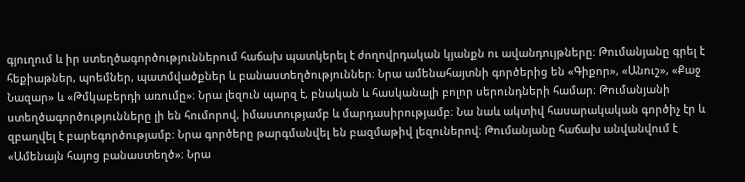գյուղում և իր ստեղծագործություններում հաճախ պատկերել է ժողովրդական կյանքն ու ավանդույթները։ Թումանյանը գրել է հեքիաթներ, պոեմներ, պատմվածքներ և բանաստեղծություններ։ Նրա ամենահայտնի գործերից են «Գիքոր», «Անուշ», «Քաջ Նազար» և «Թմկաբերդի առումը»։ Նրա լեզուն պարզ է, բնական և հասկանալի բոլոր սերունդների համար։ Թումանյանի ստեղծագործությունները լի են հումորով, իմաստությամբ և մարդասիրությամբ։ Նա նաև ակտիվ հասարակական գործիչ էր և զբաղվել է բարեգործությամբ։ Նրա գործերը թարգմանվել են բազմաթիվ լեզուներով։ Թումանյանը հաճախ անվանվում է «Ամենայն հայոց բանաստեղծ»։ Նրա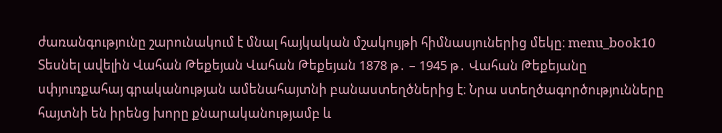ժառանգությունը շարունակում է մնալ հայկական մշակույթի հիմնասյուներից մեկը։ menu_book10 Տեսնել ավելին Վահան Թեքեյան Վահան Թեքեյան 1878 թ․ – 1945 թ․ Վահան Թեքեյանը սփյուռքահայ գրականության ամենահայտնի բանաստեղծներից է։ Նրա ստեղծագործությունները հայտնի են իրենց խորը քնարականությամբ և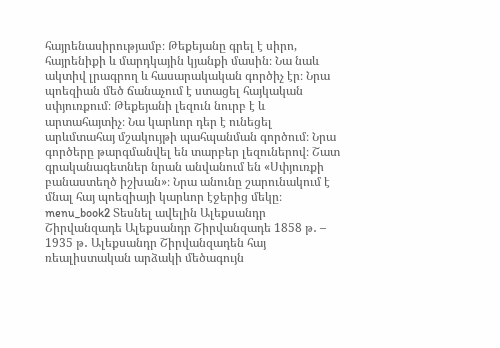հայրենասիրությամբ։ Թեքեյանը գրել է սիրո, հայրենիքի և մարդկային կյանքի մասին։ Նա նաև ակտիվ լրագրող և հասարակական գործիչ էր։ Նրա պոեզիան մեծ ճանաչում է ստացել հայկական սփյուռքում։ Թեքեյանի լեզուն նուրբ է և արտահայտիչ։ Նա կարևոր դեր է ունեցել արևմտահայ մշակույթի պահպանման գործում։ Նրա գործերը թարգմանվել են տարբեր լեզուներով։ Շատ գրականագետներ նրան անվանում են «Սփյուռքի բանաստեղծ իշխան»։ Նրա անունը շարունակում է մնալ հայ պոեզիայի կարևոր էջերից մեկը։ menu_book2 Տեսնել ավելին Ալեքսանդր Շիրվանզադե Ալեքսանդր Շիրվանզադե 1858 թ․ – 1935 թ․ Ալեքսանդր Շիրվանզադեն հայ ռեալիստական արձակի մեծագույն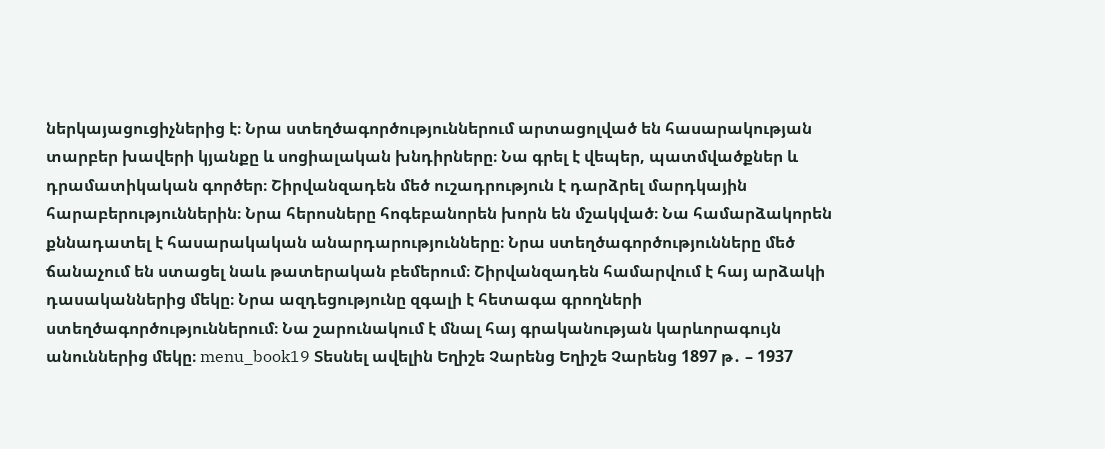ներկայացուցիչներից է։ Նրա ստեղծագործություններում արտացոլված են հասարակության տարբեր խավերի կյանքը և սոցիալական խնդիրները։ Նա գրել է վեպեր, պատմվածքներ և դրամատիկական գործեր։ Շիրվանզադեն մեծ ուշադրություն է դարձրել մարդկային հարաբերություններին։ Նրա հերոսները հոգեբանորեն խորն են մշակված։ Նա համարձակորեն քննադատել է հասարակական անարդարությունները։ Նրա ստեղծագործությունները մեծ ճանաչում են ստացել նաև թատերական բեմերում։ Շիրվանզադեն համարվում է հայ արձակի դասականներից մեկը։ Նրա ազդեցությունը զգալի է հետագա գրողների ստեղծագործություններում։ Նա շարունակում է մնալ հայ գրականության կարևորագույն անուններից մեկը։ menu_book19 Տեսնել ավելին Եղիշե Չարենց Եղիշե Չարենց 1897 թ․ – 1937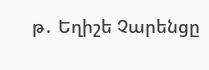թ․ Եղիշե Չարենցը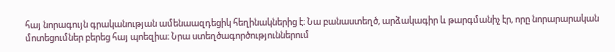հայ նորագույն գրականության ամենաազդեցիկ հեղինակներից է։ Նա բանաստեղծ, արձակագիր և թարգմանիչ էր, որը նորարարական մոտեցումներ բերեց հայ պոեզիա։ Նրա ստեղծագործություններում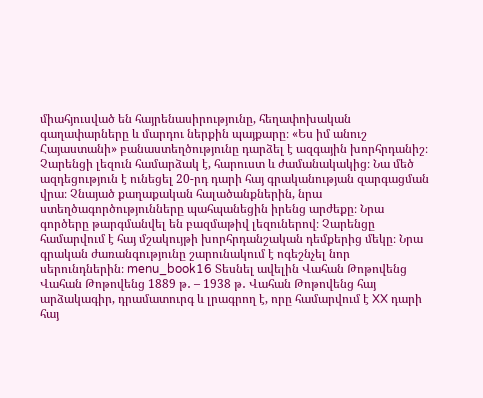միահյուսված են հայրենասիրությունը, հեղափոխական գաղափարները և մարդու ներքին պայքարը։ «Ես իմ անուշ Հայաստանի» բանաստեղծությունը դարձել է ազգային խորհրդանիշ։ Չարենցի լեզուն համարձակ է, հարուստ և ժամանակակից։ Նա մեծ ազդեցություն է ունեցել 20-րդ դարի հայ գրականության զարգացման վրա։ Չնայած քաղաքական հալածանքներին, նրա ստեղծագործությունները պահպանեցին իրենց արժեքը։ Նրա գործերը թարգմանվել են բազմաթիվ լեզուներով։ Չարենցը համարվում է հայ մշակույթի խորհրդանշական դեմքերից մեկը։ Նրա գրական ժառանգությունը շարունակում է ոգեշնչել նոր սերունդներին։ menu_book16 Տեսնել ավելին Վահան Թոթովենց Վահան Թոթովենց 1889 թ․ – 1938 թ․ Վահան Թոթովենց հայ արձակագիր, դրամատուրգ և լրագրող է, որը համարվում է XX դարի հայ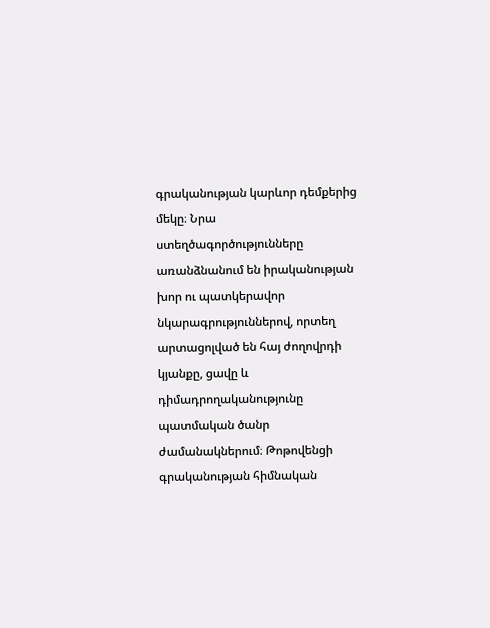գրականության կարևոր դեմքերից մեկը։ Նրա ստեղծագործությունները առանձնանում են իրականության խոր ու պատկերավոր նկարագրություններով, որտեղ արտացոլված են հայ ժողովրդի կյանքը, ցավը և դիմադրողականությունը պատմական ծանր ժամանակներում։ Թոթովենցի գրականության հիմնական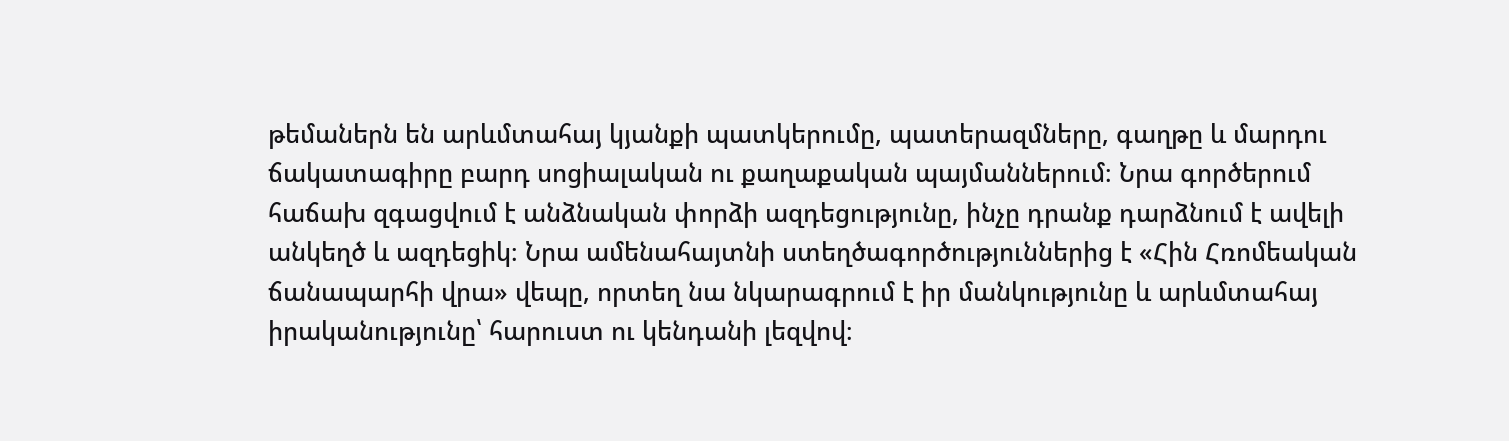թեմաներն են արևմտահայ կյանքի պատկերումը, պատերազմները, գաղթը և մարդու ճակատագիրը բարդ սոցիալական ու քաղաքական պայմաններում։ Նրա գործերում հաճախ զգացվում է անձնական փորձի ազդեցությունը, ինչը դրանք դարձնում է ավելի անկեղծ և ազդեցիկ։ Նրա ամենահայտնի ստեղծագործություններից է «Հին Հռոմեական ճանապարհի վրա» վեպը, որտեղ նա նկարագրում է իր մանկությունը և արևմտահայ իրականությունը՝ հարուստ ու կենդանի լեզվով։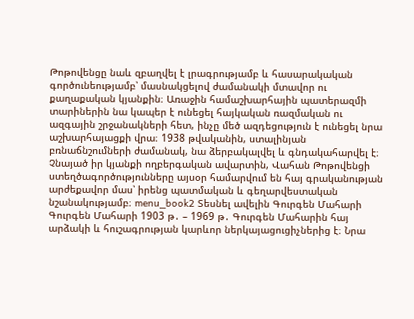Թոթովենցը նաև զբաղվել է լրագրությամբ և հասարակական գործունեությամբ՝ մասնակցելով ժամանակի մտավոր ու քաղաքական կյանքին։ Առաջին համաշխարհային պատերազմի տարիներին նա կապեր է ունեցել հայկական ռազմական ու ազգային շրջանակների հետ, ինչը մեծ ազդեցություն է ունեցել նրա աշխարհայացքի վրա։ 1938 թվականին, ստալինյան բռնաճնշումների ժամանակ, նա ձերբակալվել և գնդակահարվել է։ Չնայած իր կյանքի ողբերգական ավարտին, Վահան Թոթովենցի ստեղծագործությունները այսօր համարվում են հայ գրականության արժեքավոր մաս՝ իրենց պատմական և գեղարվեստական նշանակությամբ։ menu_book2 Տեսնել ավելին Գուրգեն Մահարի Գուրգեն Մահարի 1903 թ․ – 1969 թ․ Գուրգեն Մահարին հայ արձակի և հուշագրության կարևոր ներկայացուցիչներից է։ Նրա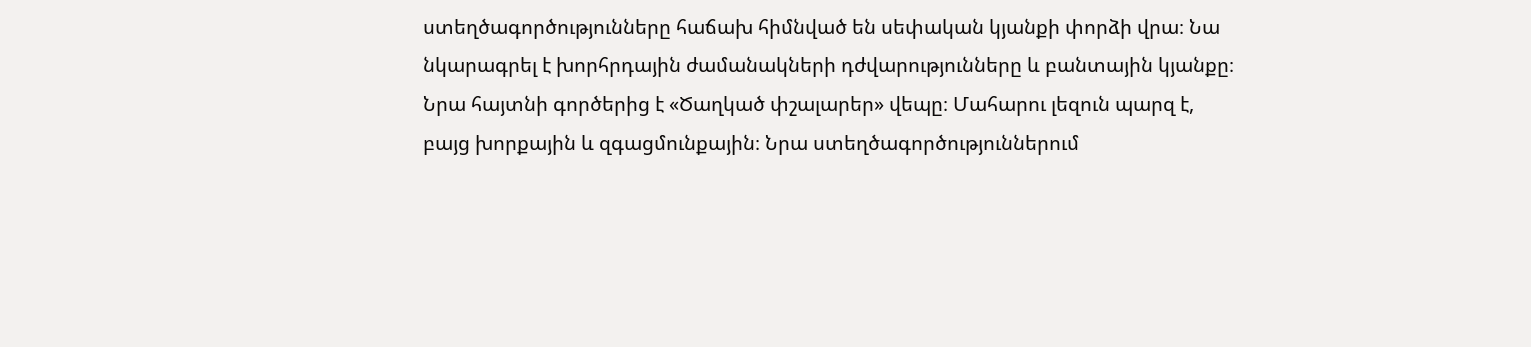ստեղծագործությունները հաճախ հիմնված են սեփական կյանքի փորձի վրա։ Նա նկարագրել է խորհրդային ժամանակների դժվարությունները և բանտային կյանքը։ Նրա հայտնի գործերից է «Ծաղկած փշալարեր» վեպը։ Մահարու լեզուն պարզ է, բայց խորքային և զգացմունքային։ Նրա ստեղծագործություններում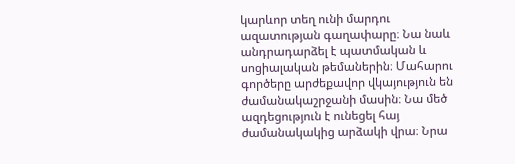կարևոր տեղ ունի մարդու ազատության գաղափարը։ Նա նաև անդրադարձել է պատմական և սոցիալական թեմաներին։ Մահարու գործերը արժեքավոր վկայություն են ժամանակաշրջանի մասին։ Նա մեծ ազդեցություն է ունեցել հայ ժամանակակից արձակի վրա։ Նրա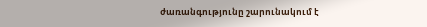ժառանգությունը շարունակում է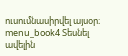ուսումնասիրվել այսօր։ menu_book4 Տեսնել ավելին